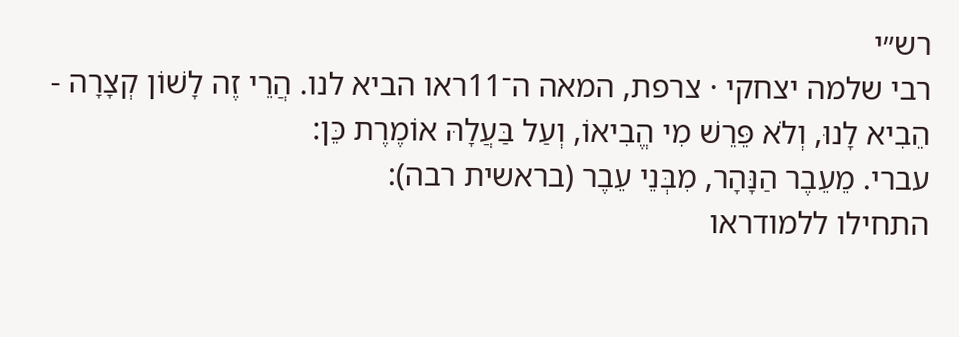רש״י
רבי שלמה יצחקי · צרפת, המאה ה־11ראו הביא לנו. הֲרֵי זֶה לָשׁוֹן קְצָרָה - הֵבִיא לָנוּ, וְלֹא פֵּרֵשׁ מִי הֱבִיאוֹ, וְעַל בַּעֲלָהּ אוֹמֶרֶת כֵּן:
עברי. מֵעֵבֶר הַנָּהָר, מִבְּנֵי עֵבֶר (בראשית רבה):
התחילו ללמודראו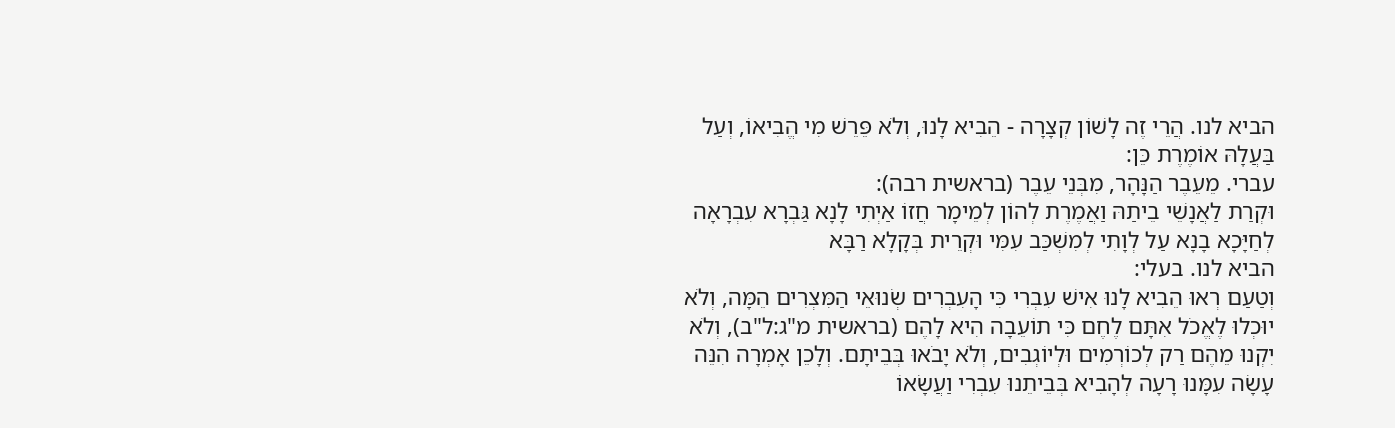הביא לנו. הֲרֵי זֶה לָשׁוֹן קְצָרָה - הֵבִיא לָנוּ, וְלֹא פֵּרֵשׁ מִי הֱבִיאוֹ, וְעַל בַּעֲלָהּ אוֹמֶרֶת כֵּן:
עברי. מֵעֵבֶר הַנָּהָר, מִבְּנֵי עֵבֶר (בראשית רבה):
וּקְרַת לַאֲנָשֵׁי בֵיתַהּ וַאֲמֶרֶת לְהוֹן לְמֵימָר חֲזוֹ אַיְתִי לָנָא גַּבְרָא עִבְרָאָה לְחַיָּכָא בָנָא עַל לְוָתִי לְמִשְׁכַּב עִמִּי וּקְרֵית בְּקָלָא רַבָּא
הביא לנו. בעלי:
וְטַעַם רְאוּ הֵבִיא לָנוּ אִישׁ עִבְרִי כִּי הָעִבְרִים שְׂנוּאֵי הַמִּצְרִים הֵמָּה, וְלֹא יוּכְלוּ לֶאֱכֹל אִתָּם לֶחֶם כִּי תוֹעֵבָה הִיא לָהֶם (בראשית מ"ג:ל"ב), וְלֹא יִקְנוּ מֵהֶם רַק לְכוֹרְמִים וּלְיוֹגְבִים, וְלֹא יָבֹאוּ בְּבֵיתָם. וְלָכֵן אָמְרָה הִנֵּה עָשָׂה עִמָּנוּ רָעָה לְהָבִיא בְּבֵיתֵנוּ עִבְרִי וַעֲשָׂאוֹ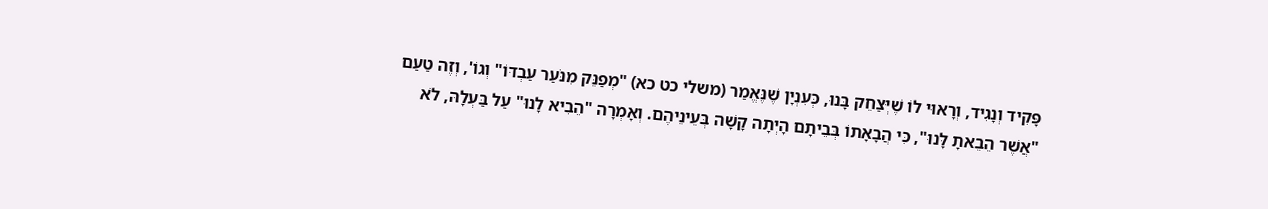פָּקִיד וְנָגִיד, וְרָאוּי לוֹ שֶׁיְּצַחֵק בָּנוּ, כְּעִנְיָן שֶׁנֶּאֱמַר (משלי כט כא) "מְפַנֵּק מִנֹּעַר עַבְדּוֹ" וְגוֹ', וְזֶה טַעַם "אֲשֶׁר הֵבֵאתָ לָּנוּ", כִּי הֲבָאָתוֹ בְּבֵיתָם הָיְתָה קָשָׁה בְּעֵינֵיהֶם. וְאָמְרָה "הֵבִיא לָנוּ" עַל בַּעְלָהּ, לֹא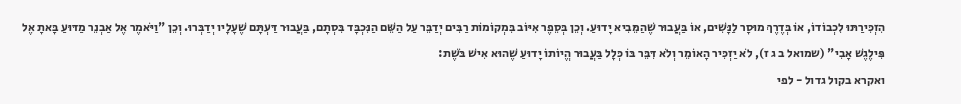הִזְכִּירַתּוּ לִכְבוֹדוֹ, אוֹ בְּדֶרֶךְ מוּסָר לַנָּשִׁים, אוֹ בַּעֲבוּר שֶׁהַמֵּבִיא יָדוּעַ. וְכֵן בְּסֵפֶר אִיּוֹב בִּמְקוֹמוֹת רַבִּים יְדַבֵּר עַל הַשֵּׁם הַנִּכְבָּד בִּסְתָם, בַּעֲבוּר דַּעְתָּם שֶׁעָלָיו יְדַבְּרוּ. וְכֵן "וַיֹּאמֶר אֶל אַבְנֵר מַדּוּעַ בָּאתָ אֶל פִּילֶגֶשׁ אָבִי" (שמואל ב ג ז), לֹא יַזְכִּיר הָאוֹמֵר וְלֹא דִּבֵּר בּוֹ כְּלָל בַּעֲבוּר הֱיוֹתוֹ יָדוּעַ שֶׁהוּא אִישׁ בֹּשֶׁת:
ואקרא בקול גדול - לפי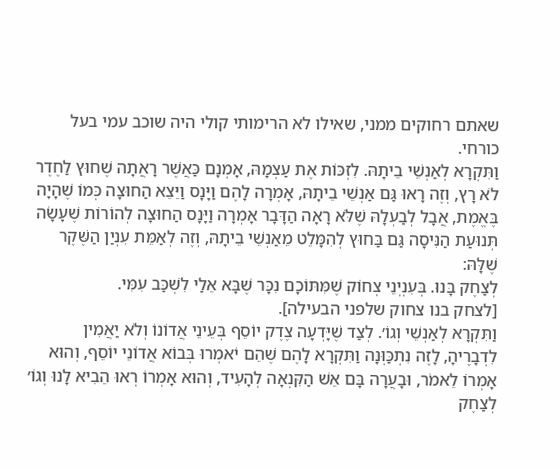שאתם רחוקים ממני, שאילו לא הרימותי קולי היה שוכב עמי בעל כורחי.
וַתִּקְרָא לְאַנְשֵׁי בֵיתָהּ. לִזְכּוֹת אֶת עַצְמָהּ, אָמְנָם כַּאֲשֶׁר רָאֲתָה שֶׁחוּץ לַחֶדֶר לֹא רָץ, וְזֶה רָאוּ גַּם אַנְשֵׁי בֵיתָהּ, אָמְרָה לָהֶם וַיָּנָס וַיֵּצֵא הַחוּצָה כְּמוֹ שֶׁהָיָה בֶּאֱמֶת, אֲבָל לְבַעְלָהּ שֶׁלֹּא רָאָה הַדָּבָר אָמְרָה וַיָּנָס הַחוּצָה לְהוֹרוֹת שֶׁעָשָׂה תְּנוּעַת הַנִּיסָה גַּם בַּחוּץ לְהִמָּלֵט מֵאַנְשֵׁי בֵיתָהּ, וְזֶה לְאַמֵּת עִנְיַן הַשֶּׁקֶר שֶׁלָּהּ:
לְצַחֶק בָּנוּ. בְּעִנְיְנֵי צְחוֹק שֶׁמִּתּוֹכָם נִכָּר שֶׁבָּא אֵלַי לִשְׁכַּב עִמִּי.
[לצחק בנו צחוק שלפני הבעילה].
וַתִּקְרָא לְאַנְשֵׁי וְגוֹ׳. לְצַד שֶׁיָּדְעָה צֶדֶק יוֹסֵף בְּעֵינֵי אֲדוֹנוֹ וְלֹא יַאֲמִין לִדְבָרֶיהָ, לָזֶה נִתְכַּוְּנָה וַתִּקְרָא לָהֶם שֶׁהֵם יֹאמְרוּ בְּבוֹא אֲדוֹנֵי יוֹסֵף, וְהוּא אָמְרוֹ לֵאמֹר, וּבָעֲרָה בָּם אֵשׁ הַקִּנְאָה לְהָעִיד, וְהוּא אָמְרוֹ רְאוּ הֵבִיא לָנוּ וְגוֹ׳ לְצַחֶק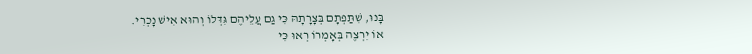בָּנוּ, שִׁתַּפְתָם בְּצָרָתָהּ כִּי גַם עֲלֵיהֶם גִּדְּלוֹ וְהוּא אִישׁ נָכְרִי.
אוֹ יִרְצֶה בְּאָמְרוֹ רְאוּ כִּי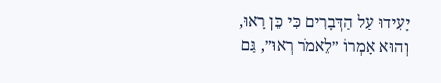יָעִידוּ עַל הַדְּבָרִים כִּי כֵּן רָאוּ, וְהוּא אָמְרוֹ ״לֵאמֹר רְאוּ״, גַּם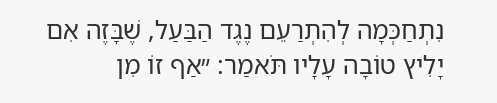נִתְחַכְּמָה לְהִתְרַעֵם נֶגֶד הַבַּעַל, שֶׁבָּזֶה אִם יָלִיץ טוֹבָה עָלָיו תֹּאמַר: ״אַף זוֹ מִן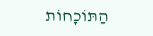הַתּוֹכָחוֹת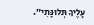עָלֶיךָ תְּלוּנָּתִי״.